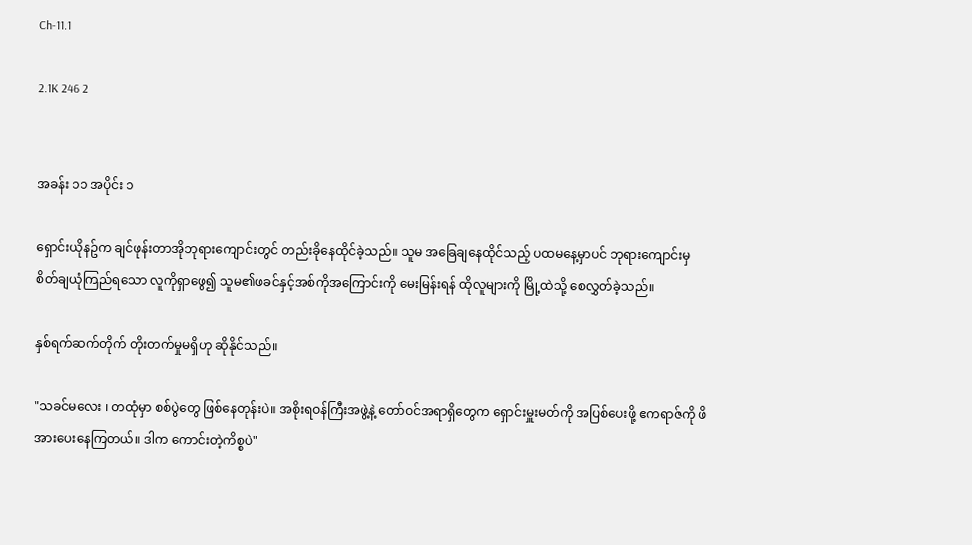Ch-11.1

2.1K 246 2


အခန်း ၁၁ အပိုင်း ၁

ရှောင်းယိုနဥ်က ချင်ဖုန်းတာအိုဘုရားကျောင်းတွင် တည်းခိုနေထိုင်ခဲ့သည်။ သူမ အခြေချနေထိုင်သည့် ပထမနေ့မှာပင် ဘုရားကျောင်းမှ စိတ်ချယုံကြည်ရသော လူကိုရှာဖွေ၍ သူမ၏ဖခင်နှင့်အစ်ကိုအကြောင်းကို မေးမြန်းရန် ထိုလူများကို မြို့ထဲသို့ စေလွှတ်ခဲ့သည်။

နှစ်ရက်ဆက်တိုက် တိုးတက်မှုမရှိဟု ဆိုနိုင်သည်။

"သခင်မလေး ၊ တထုံမှာ စစ်ပွဲတွေ ဖြစ်နေတုန်းပဲ။ အစိုးရဝန်ကြီးအဖွဲ့နဲ့ တော်ဝင်အရာရှိတွေက ရှောင်းမှူးမတ်ကို အပြစ်ပေးဖို့ ဧကရာဇ်ကို ဖိအားပေးနေကြတယ်။ ဒါက ကောင်းတဲ့ကိစ္စပဲ"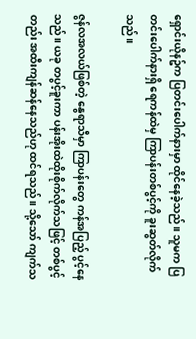ရှောင်းယိုနဥ်က ပြတင်းပေါက်နားမှာ ထိုင်နေခဲ့သည်။ သူမက ပြတင်းပေါက်နားရှိ ရေကန်ထဲမှ ကြာပန်းတစ်ပွင့်ကို ခူးဆွတ်လိုက်သည်။

ဇွန်လအလယ်ဖြစ်တဲ့ နွေရာသီမှာ ကြာပန်းတွေ ကန်အပြည့် ပွင့်နေသည်။ ယခု တပွင့်ခူးကာ ပန်းအိုးထဲထိုးစိုက်လိုက်သဖြင့် တစ်ပွင့်တည်း အထီးကျန်ဆန်နေသည်ဟု ထင်ရသည်။ သို့သော် ကျက်သ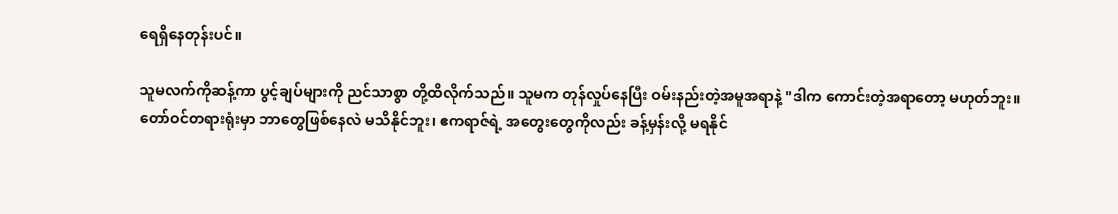ရေရှိနေတုန်းပင်။

သူမလက်ကိုဆန့်ကာ ပွင့်ချပ်များကို ညင်သာစွာ တို့ထိလိုက်သည်။ သူမက တုန်လှုပ်နေပြီး ဝမ်းနည်းတဲ့အမူအရာနဲ့ "ဒါက ကောင်းတဲ့အရာတော့ မဟုတ်ဘူး။ တော်ဝင်တရားရုံးမှာ ဘာတွေဖြစ်နေလဲ မသိနိုင်ဘူး၊ ဧကရာဇ်ရဲ့ အတွေးတွေကိုလည်း ခန့်မှန်းလို့ မရနိုင်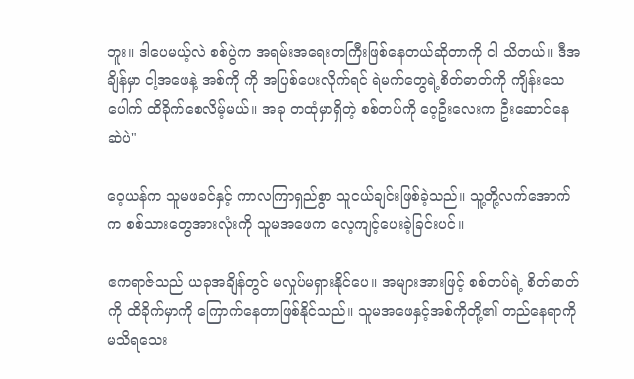ဘူး။ ဒါပေမယ့်လဲ စစ်ပွဲက အရမ်းအရေးတကြီးဖြစ်နေတယ်ဆိုတာကို ငါ သိတယ်။ ဒီအချိန်မှာ ငါ့အဖေနဲ့ အစ်ကို ကို အပြစ်ပေးလိုက်ရင် ရဲမက်တွေရဲ့စိတ်ဓာတ်ကို ကျိန်းသေပေါက် ထိခိုက်စေလိမ့်မယ်။ အခု တထုံမှာရှိတဲ့ စစ်တပ်ကို ဝေ့ဦးလေးက ဦးဆောင်နေဆဲပဲ"

ဝေ့ယန်က သူမဖခင်နှင့် ကာလကြာရှည်စွာ သူငယ်ချင်းဖြစ်ခဲ့သည်။ သူ့တို့လက်အောက်က စစ်သားတွေအားလုံးကို သူမအဖေက လေ့ကျင့်ပေးခဲ့ခြင်းပင်။

ဧကရာဇ်သည် ယခုအချိန်တွင် မလှုပ်မရှားနိုင်ပေ။ အများအားဖြင့် စစ်တပ်ရဲ့ စိတ်ဓာတ်ကို ထိခိုက်မှာကို ကြောက်နေတာဖြစ်နိုင်သည်။ သူမအဖေနှင့်အစ်ကိုတို့၏ တည်နေရာကို မသိရသေး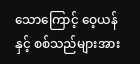သောကြောင့် ဝေ့ယန်နှင့် စစ်သည်များအား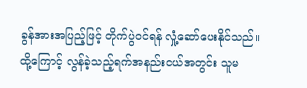ခွန်အားအပြည့်ဖြင့် တိုက်ပွဲဝင်ရန် လှုံ့ဆော်ပေးနိုင်သည်။ ထို့ကြောင့် လွန်ခဲ့သည့်ရက်အနည်းငယ်အတွင်း သူမ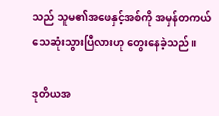သည် သူမ၏အဖေနှင့်အစ်ကို အမှန်တကယ်သေဆုံးသွားပြီလားဟု တွေးနေခဲ့သည်။

ဒုတိယအ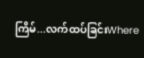ကြိမ်...လက်ထပ်ခြင်းWhere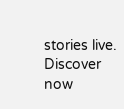stories live. Discover now